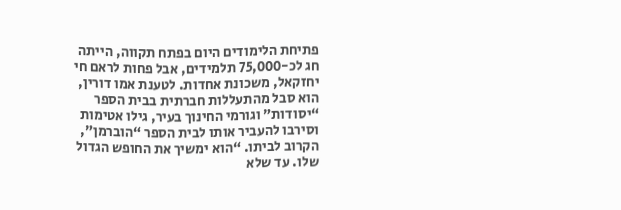פתיחת הלימודים היום בפתח תקווה, הייתה חג לכ-75,000 תלמידים, אבל פחות לראם חי יחזקאל, משכונת אחדות. לטענת אמו דורין, הוא סבל מהתעללות חברתית בבית הספר “יסודות” וגורמי החינוך בעיר, גילו אטימות וסירבו להעביר אותו לבית הספר “הוברמן”, הקרוב לביתו. “הוא ימשיך את החופש הגדול שלו. עד שלא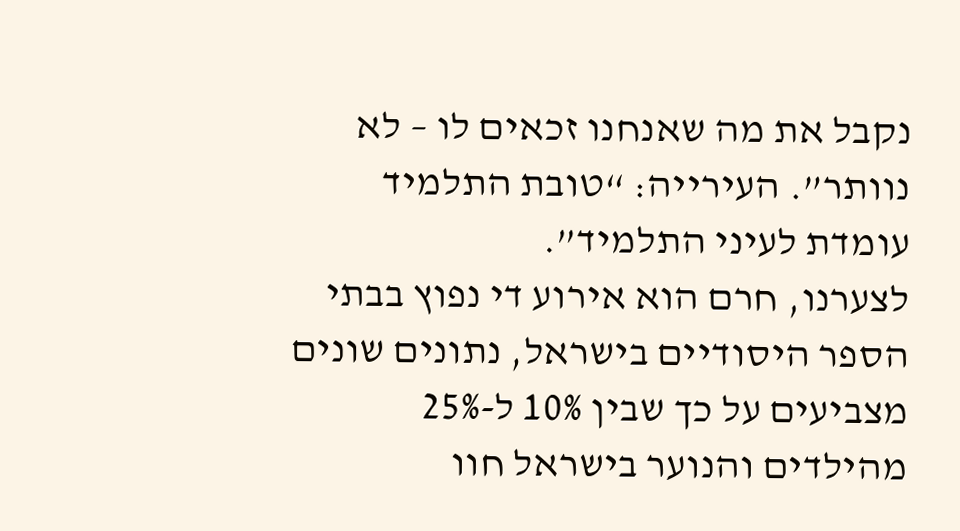נקבל את מה שאנחנו זכאים לו – לא נוותר”. העירייה: “טובת התלמיד עומדת לעיני התלמיד”.
לצערנו, חרם הוא אירוע די נפוץ בבתי הספר היסודיים בישראל, נתונים שונים מצביעים על כך שבין 10% ל-25% מהילדים והנוער בישראל חוו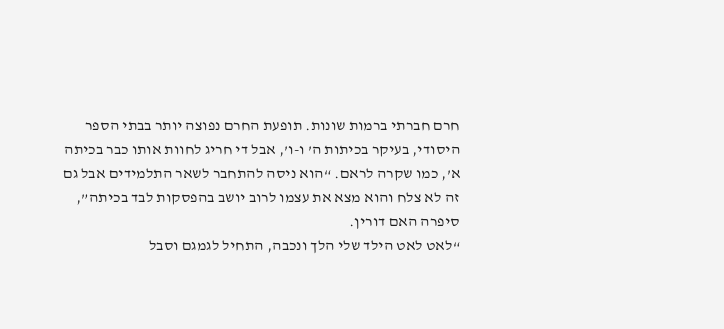חרם חברתי ברמות שונות. תופעת החרם נפוצה יותר בבתי הספר היסודי, בעיקר בכיתות ה’ ו-ו’, אבל די חריג לחוות אותו כבר בכיתה א’, כמו שקרה לראם. “הוא ניסה להתחבר לשאר התלמידים אבל גם זה לא צלח והוא מצא את עצמו לרוב יושב בהפסקות לבד בכיתה”, סיפרה האם דורין.
“לאט לאט הילד שלי הלך ונכבה, התחיל לגמגם וסבל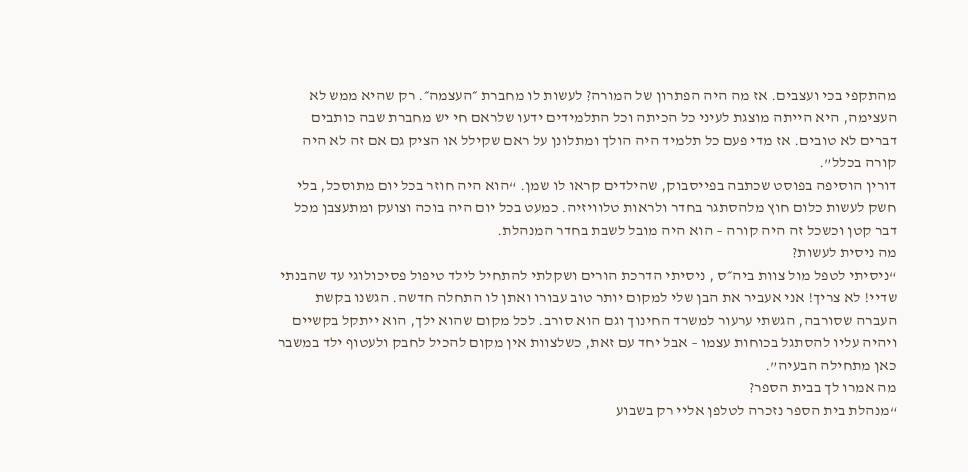מהתקפי בכי ועצבים. אז מה היה הפתרון של המורה? לעשות לו מחברת ״העצמה״. רק שהיא ממש לא העצימה, היא הייתה מוצגת לעיני כל הכיתה וכל התלמידים ידעו שלראם חי יש מחברת שבה כותבים דברים לא טובים. אז מדי פעם כל תלמיד היה הולך ומתלונן על ראם שקילל או הציק גם אם זה לא היה קורה בכלל”.
דורין הוסיפה בפוסט שכתבה בפייסבוק, שהילדים קראו לו שמן. “הוא היה חוזר בכל יום מתוסכל, בלי חשק לעשות כלום חוץ מלהסתגר בחדר ולראות טלוויזיה. כמעט בכל יום היה בוכה וצועק ומתעצבן מכל דבר קטן וכשכל זה היה קורה – הוא היה מובל לשבת בחדר המנהלת.
מה ניסית לעשות?
“ניסיתי לטפל מול צוות ביה״ס , ניסיתי הדרכת הורים ושקלתי להתחיל לילד טיפול פסיכולוגי עד שהבנתי שדיי! לא צריך! אני אעביר את הבן שלי למקום יותר טוב עבורו ואתן לו התחלה חדשה. הגשנו בקשת העברה שסורבה, הגשתי ערעור למשרד החינוך וגם הוא סורב. לכל מקום שהוא ילך, הוא ייתקל בקשיים ויהיה עליו להסתגל בכוחות עצמו – אבל יחד עם זאת, כשלצוות אין מקום להכיל לחבק ולעטוף ילד במשבר כאן מתחילה הבעיה”.
מה אמרו לך בבית הספר?
“מנהלת בית הספר נזכרה לטלפן אליי רק בשבוע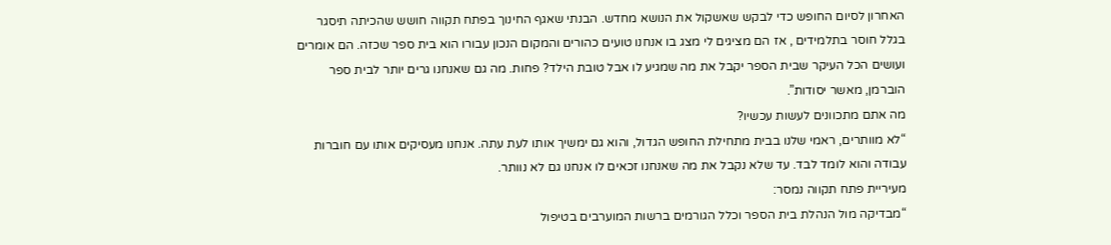האחרון לסיום החופש כדי לבקש שאשקול את הנושא מחדש. הבנתי שאגף החינוך בפתח תקווה חושש שהכיתה תיסגר בגלל חוסר בתלמידים , אז הם מציגים לי מצג בו אנחנו טועים כהורים והמקום הנכון עבורו הוא בית ספר שכזה. הם אומרים ועושים הכל העיקר שבית הספר יקבל את מה שמגיע לו אבל טובת הילד? פחות. מה גם שאנחנו גרים יותר לבית ספר הוברמן, מאשר יסודות”.
מה אתם מתכוונים לעשות עכשיו?
“לא מוותרים, ראמי שלנו בבית מתחילת החופש הגדול, והוא גם ימשיך אותו לעת עתה. אנחנו מעסיקים אותו עם חוברות עבודה והוא לומד לבד. עד שלא נקבל את מה שאנחנו זכאים לו אנחנו גם לא נוותר.
מעיריית פתח תקווה נמסר:
“מבדיקה מול הנהלת בית הספר וכלל הגורמים ברשות המוערבים בטיפול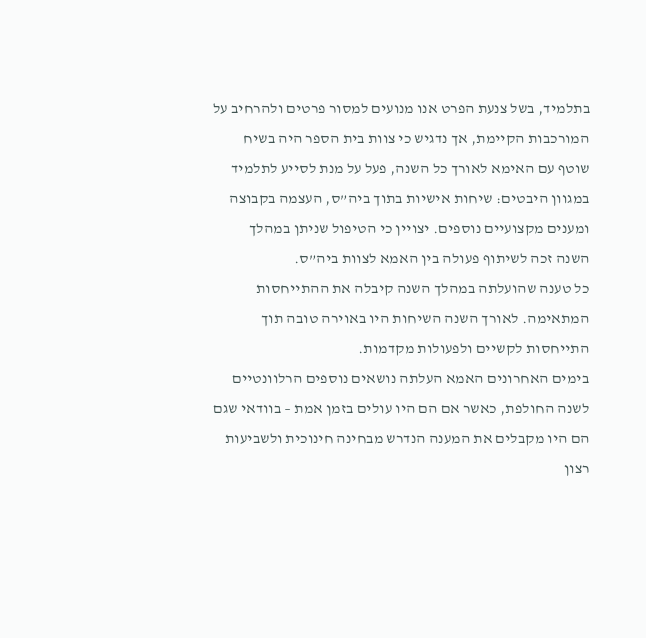בתלמיד, בשל צנעת הפרט אנו מנועים למסור פרטים ולהרחיב על המורכבות הקיימת, אך נדגיש כי צוות בית הספר היה בשיח שוטף עם האימא לאורך כל השנה, פעל על מנת לסייע לתלמיד במגוון היבטים: שיחות אישיות בתוך ביה”ס, העצמה בקבוצה ומענים מקצועיים נוספים. יצויין כי הטיפול שניתן במהלך השנה זכה לשיתוף פעולה בין האמא לצוות ביה”ס.
כל טענה שהועלתה במהלך השנה קיבלה את ההתייחסות המתאימה. לאורך השנה השיחות היו באוירה טובה תוך התייחסות לקשיים ולפעולות מקדמות.
בימים האחרונים האמא העלתה נושאים נוספים הרלוונטיים לשנה החולפת, כאשר אם הם היו עולים בזמן אמת – בוודאי שגם הם היו מקבלים את המענה הנדרש מבחינה חינוכית ולשביעות רצון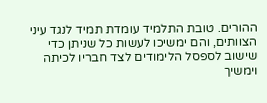ההורים. טובת התלמיד עומדת תמיד לנגד עיני הצוותים, והם ימשיכו לעשות כל שניתן כדי שישוב לספסל הלימודים לצד חבריו לכיתה וימשיך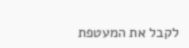לקבל את המעטפת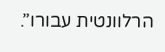הרלוונטית עבורו”.